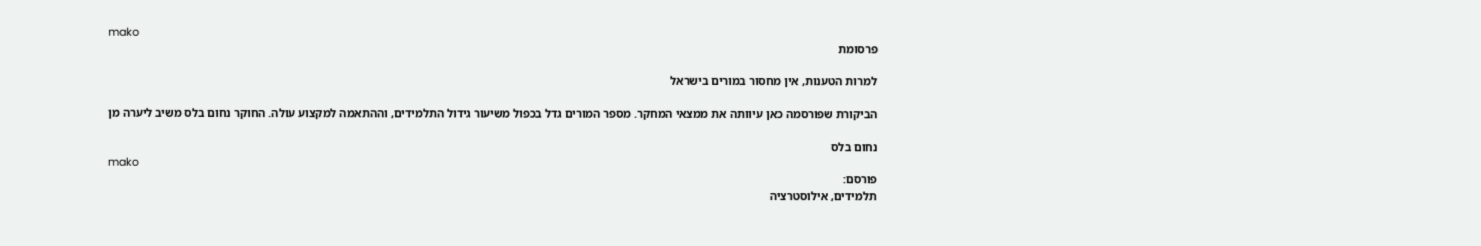mako
פרסומת

למרות הטענות, אין מחסור במורים בישראל

הביקורת שפורסמה כאן עיוותה את ממצאי המחקר. מספר המורים גדל בכפול משיעור גידול התלמידים, וההתאמה למקצוע עולה. החוקר נחום בלס משיב ליערה מן

נחום בלס
mako
פורסם:
תלמידים, אילוסטרציה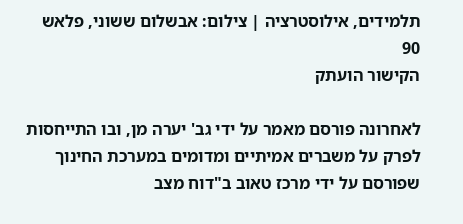תלמידים, אילוסטרציה | צילום: אבשלום ששוני, פלאש 90
הקישור הועתק

לאחרונה פורסם מאמר על ידי גב' יערה מן, ובו התייחסות לפרק על משברים אמיתיים ומדומים במערכת החינוך שפורסם על ידי מרכז טאוב ב"דוח מצב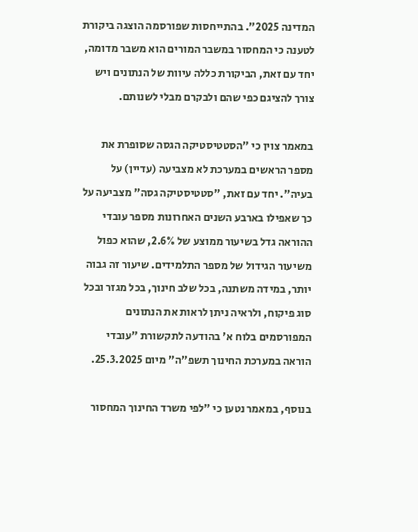המדינה 2025". בהתייחסות שפורסמה הוצגה ביקורת לטענה כי המחסור במשבר המורים הוא משבר מדומה, יחד עם זאת, הביקורת כללה עיוות של הנתונים ויש צורך להציגם כפי שהם ולבקרם מבלי לשנותם.

במאמר צוין כי "הסטטיסטיקה הגסה שסופרת את מספר הראשים במערכת לא מצביעה (עדיין) על בעיה". יחד עם זאת, "סטטיסטיקה גסה" מצביעה על כך שאפילו בארבע השנים האחרונות מספר עובדי ההוראה גדל בשיעור ממוצע של 2.6%, שהוא כפול משיעור הגידול של מספר התלמידים. שיעור זה גבוה יותר, במידה משתנה, בכל שלב חינוך, בכל מגזר ובכל סוג פיקוח, ולראיה ניתן לראות את הנתונים המפורסמים בלוח א' בהודעה לתקשורת "עובדי הוראה במערכת החינוך תשפ"ה" מיום 25.3.2025.

בנוסף, במאמר נטען כי "לפי משרד החינוך המחסור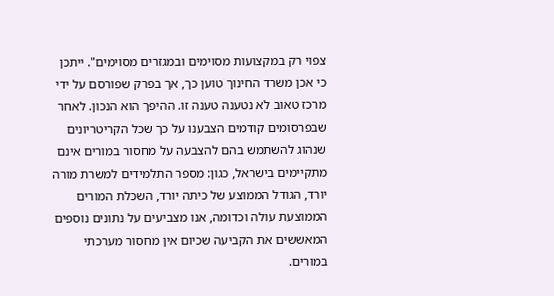צפוי רק במקצועות מסוימים ובמגזרים מסוימים". ייתכן כי אכן משרד החינוך טוען כך, אך בפרק שפורסם על ידי מרכז טאוב לא נטענה טענה זו. ההיפך הוא הנכון. לאחר שבפרסומים קודמים הצבענו על כך שכל הקריטריונים שנהוג להשתמש בהם להצבעה על מחסור במורים אינם מתקיימים בישראל, כגון: מספר התלמידים למשרת מורה יורד, הגודל הממוצע של כיתה יורד, השכלת המורים הממוצעת עולה וכדומה, אנו מצביעים על נתונים נוספים המאששים את הקביעה שכיום אין מחסור מערכתי במורים.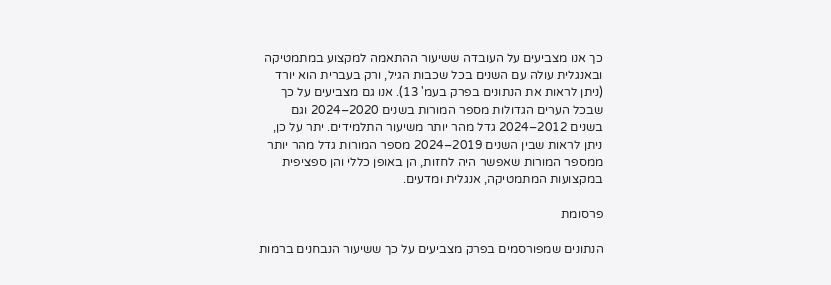כך אנו מצביעים על העובדה ששיעור ההתאמה למקצוע במתמטיקה ובאנגלית עולה עם השנים בכל שכבות הגיל, ורק בעברית הוא יורד (ניתן לראות את הנתונים בפרק בעמ' 13). אנו גם מצביעים על כך שבכל הערים הגדולות מספר המורות בשנים 2020–2024 וגם בשנים 2012–2024 גדל מהר יותר משיעור התלמידים. יתר על כן, ניתן לראות שבין השנים 2019–2024 מספר המורות גדל מהר יותר ממספר המורות שאפשר היה לחזות, הן באופן כללי והן ספציפית במקצועות המתמטיקה, אנגלית ומדעים.

פרסומת

הנתונים שמפורסמים בפרק מצביעים על כך ששיעור הנבחנים ברמות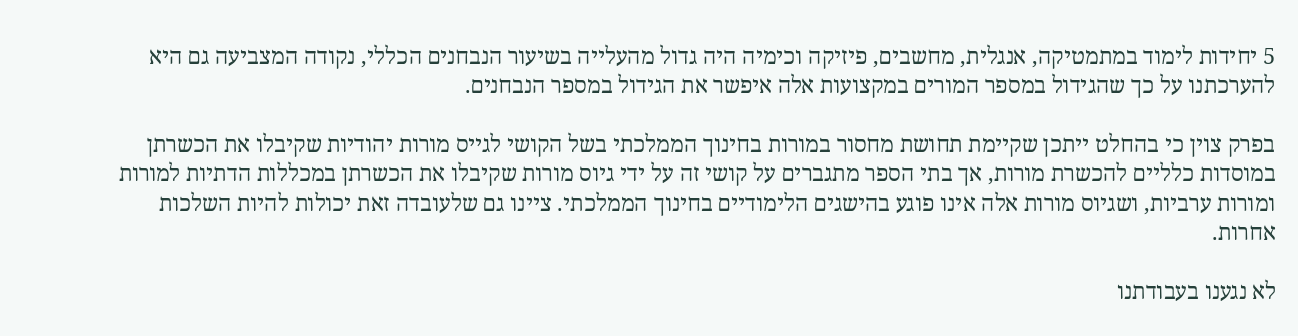5 יחידות לימוד במתמטיקה, אנגלית, מחשבים, פיזיקה וכימיה היה גדול מהעלייה בשיעור הנבחנים הכללי, נקודה המצביעה גם היא להערכתנו על כך שהגידול במספר המורים במקצועות אלה איפשר את הגידול במספר הנבחנים.

בפרק צוין כי בהחלט ייתכן שקיימת תחושת מחסור במורות בחינוך הממלכתי בשל הקושי לגייס מורות יהודיות שקיבלו את הכשרתן במוסדות כלליים להכשרת מורות, אך בתי הספר מתגברים על קושי זה על ידי גיוס מורות שקיבלו את הכשרתן במכללות הדתיות למורות ומורות ערביות, ושגיוס מורות אלה אינו פוגע בהישגים הלימודיים בחינוך הממלכתי. ציינו גם שלעובדה זאת יכולות להיות השלכות אחרות.

לא נגענו בעבודתנו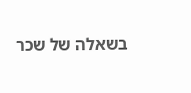בשאלה של שכר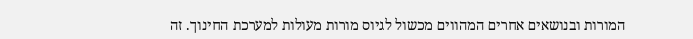המורות ובנושאים אחרים המהווים מכשול לגיוס מורות מעולות למערכת החינוך. זה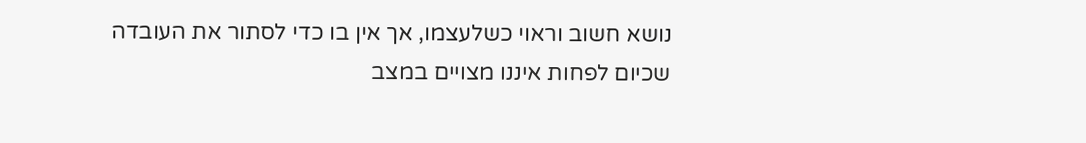נושא חשוב וראוי כשלעצמו, אך אין בו כדי לסתור את העובדה שכיום לפחות איננו מצויים במצב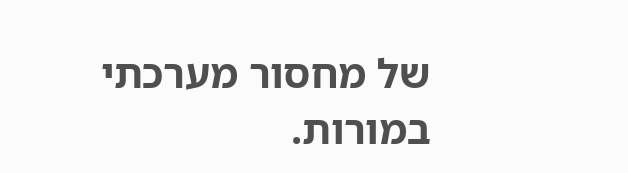של מחסור מערכתי במורות.